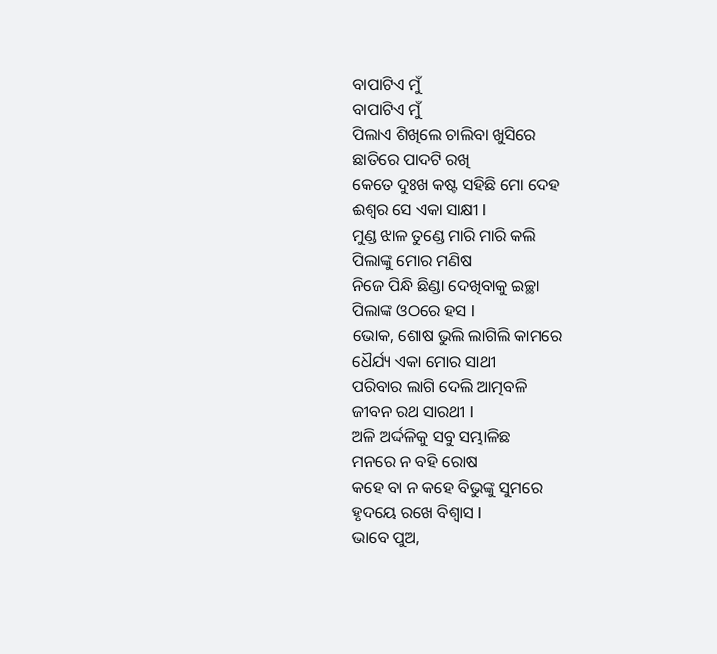ବାପାଟିଏ ମୁଁ
ବାପାଟିଏ ମୁଁ
ପିଲାଏ ଶିଖିଲେ ଚାଲିବା ଖୁସିରେ
ଛାତିରେ ପାଦଟି ରଖି
କେତେ ଦୁଃଖ କଷ୍ଟ ସହିଛି ମୋ ଦେହ
ଈଶ୍ବର ସେ ଏକା ସାକ୍ଷୀ l
ମୁଣ୍ଡ ଝାଳ ତୁଣ୍ଡେ ମାରି ମାରି କଲି
ପିଲାଙ୍କୁ ମୋର ମଣିଷ
ନିଜେ ପିନ୍ଧି ଛିଣ୍ଡା ଦେଖିବାକୁ ଇଚ୍ଛା
ପିଲାଙ୍କ ଓଠରେ ହସ l
ଭୋକ, ଶୋଷ ଭୁଲି ଲାଗିଲି କାମରେ
ଧୈର୍ଯ୍ୟ ଏକା ମୋର ସାଥୀ
ପରିବାର ଲାଗି ଦେଲି ଆତ୍ମବଳି
ଜୀବନ ରଥ ସାରଥୀ l
ଅଳି ଅର୍ଦ୍ଦଳିକୁ ସବୁ ସମ୍ଭାଳିଛ
ମନରେ ନ ବହି ରୋଷ
କହେ ବା ନ କହେ ବିଭୁଙ୍କୁ ସୁମରେ
ହୃଦୟେ ରଖେ ବିଶ୍ୱାସ l
ଭାବେ ପୁଅ,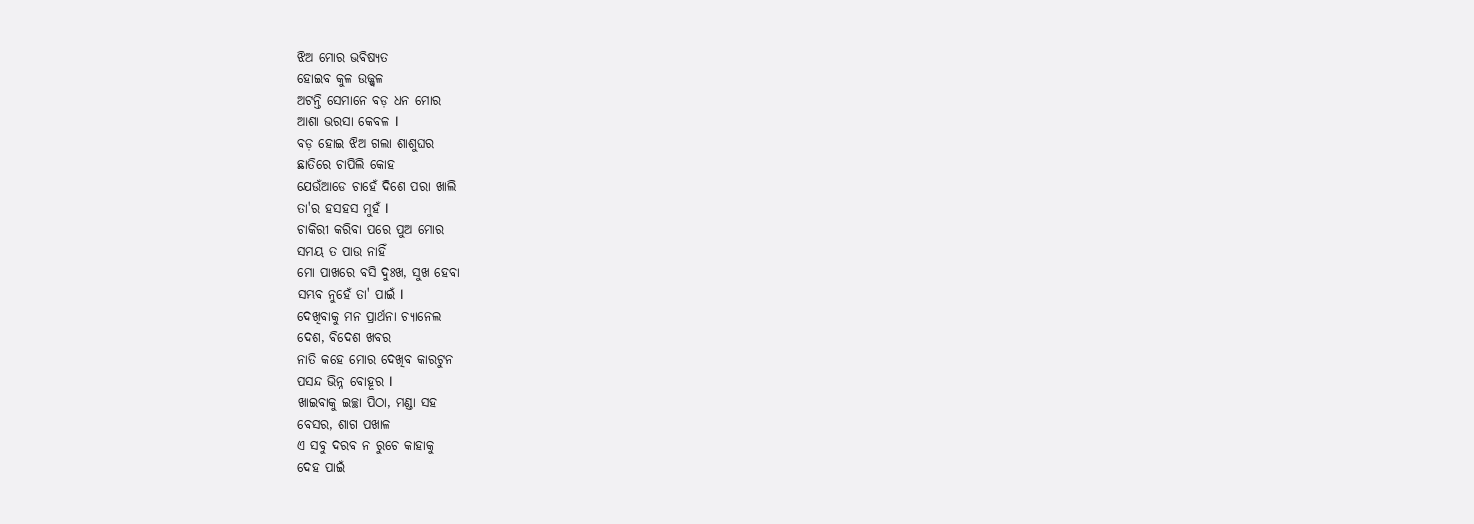ଝିଅ ମୋର ଭବିଷ୍ୟତ
ହୋଇବ କୁଳ ଉଜ୍ଜ୍ୱଳ
ଅଟନ୍ତି ସେମାନେ ବଡ଼ ଧନ ମୋର
ଆଶା ଭରସା କେବଳ l
ବଡ଼ ହୋଇ ଝିଅ ଗଲା ଶାଶୁଘର
ଛାତିରେ ଚାପିଲି କୋହ
ଯେଉଁଆଡେ ଚାହେଁ ଦିଶେ ପରା ଖାଲି
ତା'ର ହସହସ ମୁହଁ l
ଚାକିରୀ କରିବା ପରେ ପୁଅ ମୋର
ସମୟ ତ ପାଉ ନାହିଁ
ମୋ ପାଖରେ ବସି ଦୁଃଖ, ସୁଖ ହେବା
ସମ୍ଭବ ନୁହେଁ ତା' ପାଇଁ l
ଦେଖିବାକୁ ମନ ପ୍ରାର୍ଥନା ଚ୍ୟାନେଲ
ଦେଶ, ବିଦେଶ ଖବର
ନାତି କହେ ମୋର ଦେଖିବ କାରଟୁନ
ପସନ୍ଦ ଭିନ୍ନ ବୋହୂର l
ଖାଇବାକୁ ଇଚ୍ଛା ପିଠା, ମଣ୍ଡା ସହ
ବେସର, ଶାଗ ପଖାଳ
ଏ ସବୁ ଦରବ ନ ରୁଚେ କାହାକୁ
ଦେହ ପାଇଁ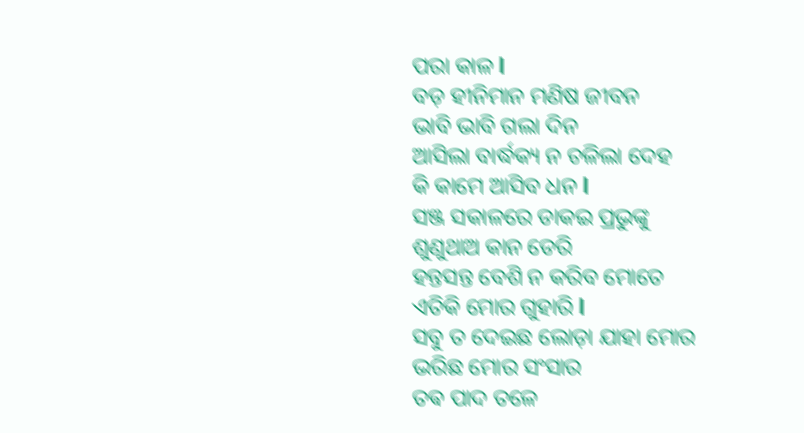ପରା କାଳ l
ବଡ଼ ହୀନିମାନ ମଣିଷ ଜୀବନ
ଭାବି ଭାବି ଗଲା ଦିନ
ଆସିଲା ବାର୍ଦ୍ଧକ୍ୟ ନ ଚଳିଲା ଦେହ
କି କାମେ ଆସିବ ଧନ l
ସଞ୍ଜ ସକାଳରେ ଡାକଇ ପ୍ରଭୁଙ୍କୁ
ଶୁଣୁଥାଅ କାନ ଡେରି
ହନ୍ତସନ୍ତ ବେଶି ନ କରିବ ମୋତେ
ଏତିକି ମୋର ଗୁହାରି l
ସବୁ ତ ଦେଇଛ ଲୋଡ଼ା ଯାହା ମୋର
ଭରିଛ ମୋର ସଂସାର
ତଵ ପାଦ ତଳେ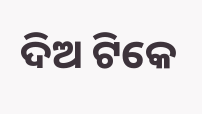ଦିଅ ଟିକେ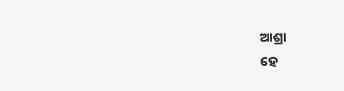ଆଶ୍ରା
ହେ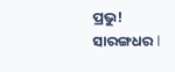ପ୍ରଭୁ! ସାରଙ୍ଗଧର l